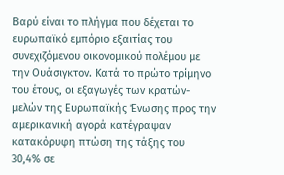Βαρύ είναι το πλήγμα που δέχεται το ευρωπαϊκό εμπόριο εξαιτίας του συνεχιζόμενου οικονομικού πολέμου με την Ουάσιγκτον. Κατά το πρώτο τρίμηνο του έτους, οι εξαγωγές των κρατών-μελών της Ευρωπαϊκής Ένωσης προς την αμερικανική αγορά κατέγραψαν κατακόρυφη πτώση της τάξης του 30,4% σε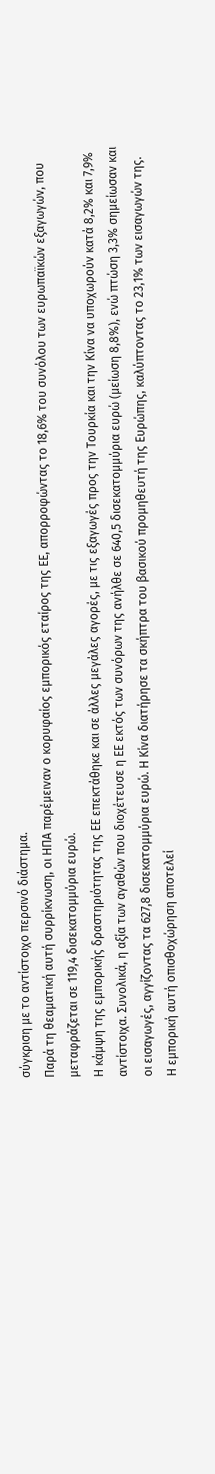σύγκριση με το αντίστοιχο περσινό διάστημα.
Παρά τη θεαματική αυτή συρρίκνωση, οι ΗΠΑ παρέμειναν ο κορυφαίος εμπορικός εταίρος της ΕΕ, απορροφώντας το 18,6% του συνόλου των ευρωπαϊκών εξαγωγών, που μεταφράζεται σε 119,4 δισεκατομμύρια ευρώ.
Η κάμψη της εμπορικής δραστηριότητας της ΕΕ επεκτάθηκε και σε άλλες μεγάλες αγορές, με τις εξαγωγές προς την Τουρκία και την Κίνα να υποχωρούν κατά 8,2% και 7,9% αντίστοιχα. Συνολικά, η αξία των αγαθών που διοχέτευσε η ΕΕ εκτός των συνόρων της ανήλθε σε 640,5 δισεκατομμύρια ευρώ (μείωση 8,8%), ενώ πτώση 3,3% σημείωσαν και οι εισαγωγές, αγγίζοντας τα 627,8 δισεκατομμύρια ευρώ. Η Κίνα διατήρησε τα σκήπτρα του βασικού προμηθευτή της Ευρώπης, καλύπτοντας το 23,1% των εισαγωγών της.
Η εμπορική αυτή οπισθοχώρηση αποτελεί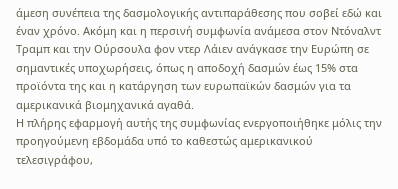άμεση συνέπεια της δασμολογικής αντιπαράθεσης που σοβεί εδώ και έναν χρόνο. Ακόμη και η περσινή συμφωνία ανάμεσα στον Ντόναλντ Τραμπ και την Ούρσουλα φον ντερ Λάιεν ανάγκασε την Ευρώπη σε σημαντικές υποχωρήσεις, όπως η αποδοχή δασμών έως 15% στα προϊόντα της και η κατάργηση των ευρωπαϊκών δασμών για τα αμερικανικά βιομηχανικά αγαθά.
Η πλήρης εφαρμογή αυτής της συμφωνίας ενεργοποιήθηκε μόλις την προηγούμενη εβδομάδα υπό το καθεστώς αμερικανικού τελεσιγράφου,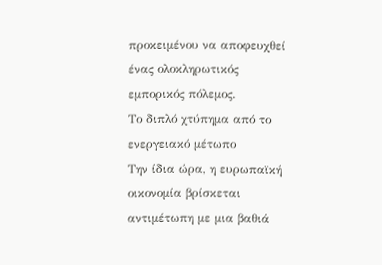προκειμένου να αποφευχθεί ένας ολοκληρωτικός εμπορικός πόλεμος.
Το διπλό χτύπημα από το ενεργειακό μέτωπο
Την ίδια ώρα, η ευρωπαϊκή οικονομία βρίσκεται αντιμέτωπη με μια βαθιά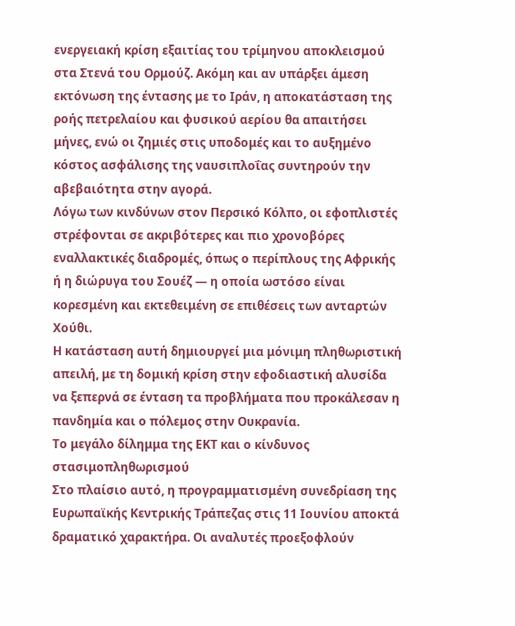ενεργειακή κρίση εξαιτίας του τρίμηνου αποκλεισμού στα Στενά του Ορμούζ. Ακόμη και αν υπάρξει άμεση εκτόνωση της έντασης με το Ιράν, η αποκατάσταση της ροής πετρελαίου και φυσικού αερίου θα απαιτήσει μήνες, ενώ οι ζημιές στις υποδομές και το αυξημένο κόστος ασφάλισης της ναυσιπλοΐας συντηρούν την αβεβαιότητα στην αγορά.
Λόγω των κινδύνων στον Περσικό Κόλπο, οι εφοπλιστές στρέφονται σε ακριβότερες και πιο χρονοβόρες εναλλακτικές διαδρομές, όπως ο περίπλους της Αφρικής ή η διώρυγα του Σουέζ — η οποία ωστόσο είναι κορεσμένη και εκτεθειμένη σε επιθέσεις των ανταρτών Χούθι.
Η κατάσταση αυτή δημιουργεί μια μόνιμη πληθωριστική απειλή, με τη δομική κρίση στην εφοδιαστική αλυσίδα να ξεπερνά σε ένταση τα προβλήματα που προκάλεσαν η πανδημία και ο πόλεμος στην Ουκρανία.
Το μεγάλο δίλημμα της ΕΚΤ και ο κίνδυνος στασιμοπληθωρισμού
Στο πλαίσιο αυτό, η προγραμματισμένη συνεδρίαση της Ευρωπαϊκής Κεντρικής Τράπεζας στις 11 Ιουνίου αποκτά δραματικό χαρακτήρα. Οι αναλυτές προεξοφλούν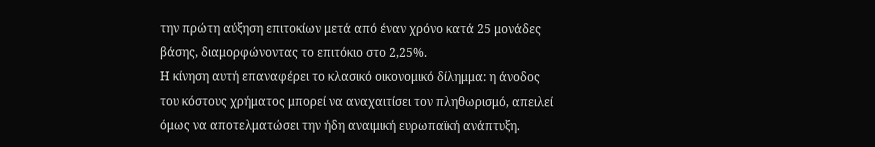την πρώτη αύξηση επιτοκίων μετά από έναν χρόνο κατά 25 μονάδες βάσης, διαμορφώνοντας το επιτόκιο στο 2,25%.
Η κίνηση αυτή επαναφέρει το κλασικό οικονομικό δίλημμα: η άνοδος του κόστους χρήματος μπορεί να αναχαιτίσει τον πληθωρισμό, απειλεί όμως να αποτελματώσει την ήδη αναιμική ευρωπαϊκή ανάπτυξη.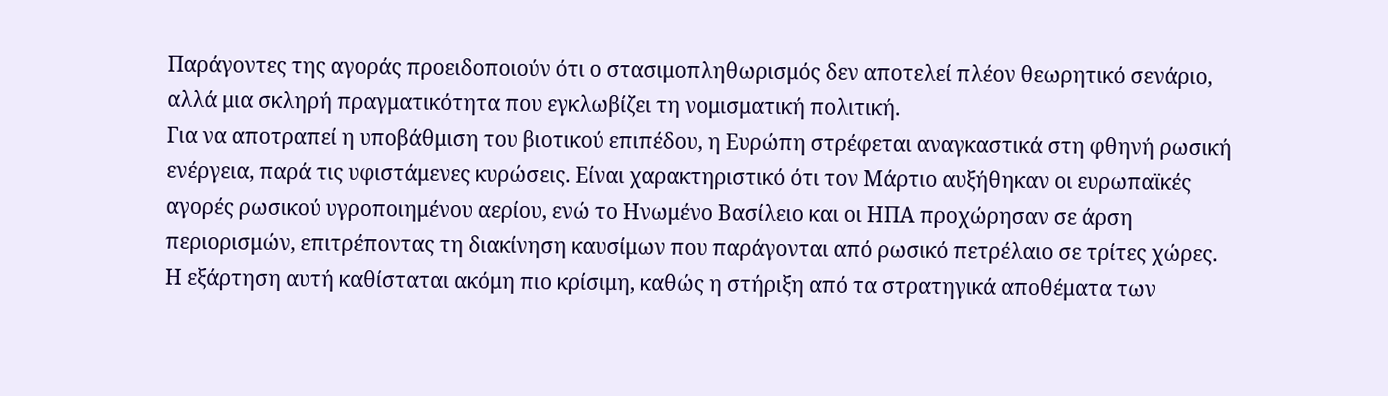Παράγοντες της αγοράς προειδοποιούν ότι ο στασιμοπληθωρισμός δεν αποτελεί πλέον θεωρητικό σενάριο, αλλά μια σκληρή πραγματικότητα που εγκλωβίζει τη νομισματική πολιτική.
Για να αποτραπεί η υποβάθμιση του βιοτικού επιπέδου, η Ευρώπη στρέφεται αναγκαστικά στη φθηνή ρωσική ενέργεια, παρά τις υφιστάμενες κυρώσεις. Είναι χαρακτηριστικό ότι τον Μάρτιο αυξήθηκαν οι ευρωπαϊκές αγορές ρωσικού υγροποιημένου αερίου, ενώ το Ηνωμένο Βασίλειο και οι ΗΠΑ προχώρησαν σε άρση περιορισμών, επιτρέποντας τη διακίνηση καυσίμων που παράγονται από ρωσικό πετρέλαιο σε τρίτες χώρες.
Η εξάρτηση αυτή καθίσταται ακόμη πιο κρίσιμη, καθώς η στήριξη από τα στρατηγικά αποθέματα των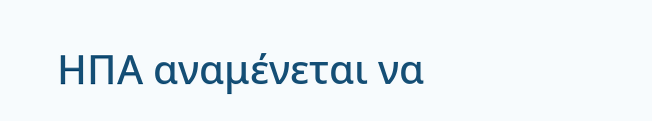ΗΠΑ αναμένεται να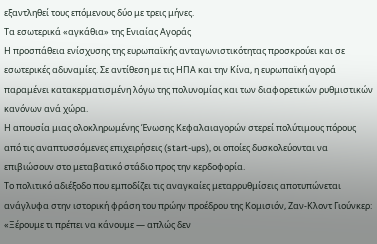εξαντληθεί τους επόμενους δύο με τρεις μήνες.
Τα εσωτερικά «αγκάθια» της Ενιαίας Αγοράς
Η προσπάθεια ενίσχυσης της ευρωπαϊκής ανταγωνιστικότητας προσκρούει και σε εσωτερικές αδυναμίες. Σε αντίθεση με τις ΗΠΑ και την Κίνα, η ευρωπαϊκή αγορά παραμένει κατακερματισμένη λόγω της πολυνομίας και των διαφορετικών ρυθμιστικών κανόνων ανά χώρα.
Η απουσία μιας ολοκληρωμένης Ένωσης Κεφαλαιαγορών στερεί πολύτιμους πόρους από τις αναπτυσσόμενες επιχειρήσεις (start-ups), οι οποίες δυσκολεύονται να επιβιώσουν στο μεταβατικό στάδιο προς την κερδοφορία.
Το πολιτικό αδιέξοδο που εμποδίζει τις αναγκαίες μεταρρυθμίσεις αποτυπώνεται ανάγλυφα στην ιστορική φράση του πρώην προέδρου της Κομισιόν, Ζαν-Κλοντ Γιούνκερ: «Ξέρουμε τι πρέπει να κάνουμε — απλώς δεν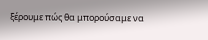ξέρουμε πώς θα μπορούσαμε να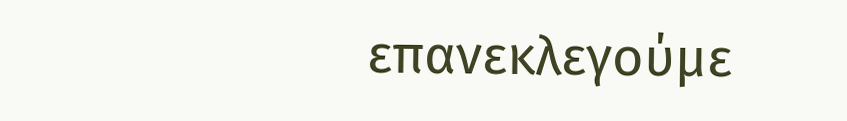επανεκλεγούμε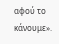αφού το κάνουμε».